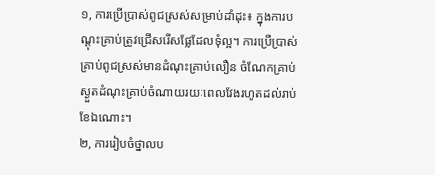១, ការប្រើប្រាស់ពូជស្រស់សម្រាប់ដាំដុះ៖ ក្នុងការបណ្តុះគ្រាប់ត្រូវជ្រើសរើសផ្លែដែលទុំល្អ។ ការប្រើប្រាស់គ្រាប់ពូជស្រស់មានដំណុះគ្រាប់លឿន ចំណែកគ្រាប់ស្ងួតដំណុះគ្រាប់ចំណាយរយៈពេលវែងរហូតដល់រាប់ខែឯណោះ។
២, ការរៀបចំថ្នាលប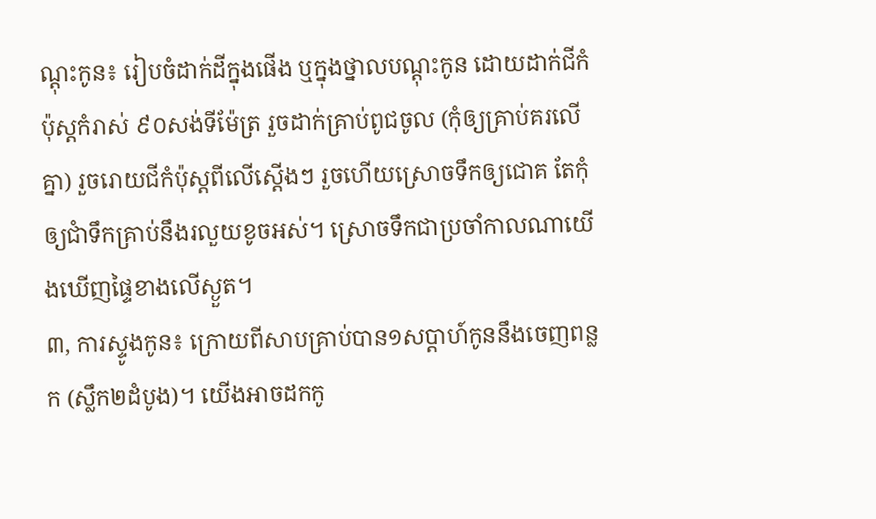ណ្តុះកូន៖ រៀបចំដាក់ដីក្នុងផើង ឬក្នុងថ្នាលបណ្តុះកូន ដោយដាក់ជីកំប៉ុស្តកំរាស់ ៩០សង់ទីម៉ែត្រ រួចដាក់គ្រាប់ពូជចូល (កុំឲ្យគ្រាប់គរលើគ្នា) រួចរោយជីកំប៉ុស្តពីលើស្តើងៗ រួចហើយស្រោចទឹកឲ្យជោគ តែកុំឲ្យជាំទឹកគ្រាប់នឹងរលួយខូចអស់។ ស្រោចទឹកជាប្រចាំកាលណាយើងឃើញផ្ទៃខាងលើស្ងួត។
៣, ការស្ទូងកូន៖ ក្រោយពីសាបគ្រាប់បាន១សប្តាហ៍កូននឹងចេញពន្លក (ស្លឹក២ដំបូង)។ យើងអាចដកកូ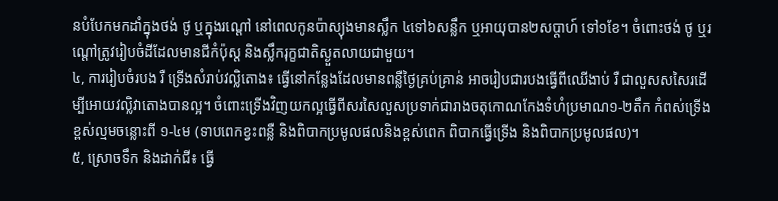នបំបែកមកដាំក្នុងថង់ ថូ ឬក្នុងរណ្តៅ នៅពេលកូនប៉ាស្យុងមានស្លឹក ៤ទៅ៦សន្លឹក ឬអាយុបាន២សប្តាហ៍ ទៅ១ខែ។ ចំពោះថង់ ថូ ឬរណ្តៅត្រូវរៀបចំដីដែលមានជីកំប៉ុស្ត និងស្លឹករុក្ខជាតិស្ងួតលាយជាមួយ។
៤, ការរៀបចំរបង រឺ ទ្រើងសំរាប់វល្លិតោង៖ ធ្វើនៅកន្លែងដែលមានពន្លឺថ្ងៃគ្រប់គ្រាន់ អាចរៀបជារបងធ្វើពីឈើងាប់ រឺ ជាលួសសសៃរដើម្បីអោយវល្លិវាតោងបានល្អ។ ចំពោះទ្រើងវិញយកល្អធ្វើពីសរសៃលួសប្រទាក់ជារាងចតុកោណកែងទំហំប្រមាណ១-២តឹក កំពស់ទ្រើងខ្ពស់ល្មមចន្លោះពី ១-៤ម (ទាបពេកខ្វះពន្លឺ និងពិបាកប្រមូលផលនិងខ្ពស់ពេក ពិបាកធ្វើទ្រើង និងពិបាកប្រមូលផល)។
៥, ស្រោចទឹក និងដាក់ជី៖ ធ្វើ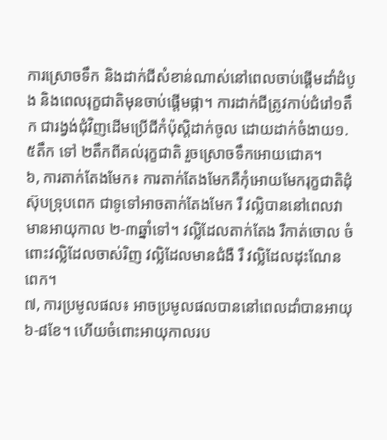ការស្រោចទឹក និងដាក់ជីសំខាន់ណាស់នៅពេលចាប់ផ្តើមដាំដំបូង និងពេលរុក្ខជាតិមុនចាប់ផ្តើមផ្កា។ ការដាក់ជីត្រូវកាប់ជំរៅ១តឹក ជារង្វង់ជុំវិញដើមប្រើជីកំប៉ុស្តិដាក់ចូល ដោយដាក់ចំងាយ១.៥តឹក ទៅ ២តឹកពីគល់រុក្ខជាតិ រួចស្រោចទឹកអោយជោគ។
៦, ការតាក់តែងមែក៖ ការតាក់តែងមែកគឺកុំអោយមែករុក្ខជាតិដុំស៊ុបទ្រុបពេក ជាទូទៅអាចតាក់តែងមែក រឺ វល្លិបាននៅពេលវាមានអាយុកាល ២-៣ឆ្នាំទៅ។ វល្លិដែលតាក់តែង រឺកាត់ចោល ចំពោះវល្លិដែលចាស់រិញ វល្លិដែលមានជំងឺ រឺ វល្លិដែលដុះណែនពេក។
៧, ការប្រមូលផល៖ អាចប្រមូលផលបាននៅពេលដាំបានអាយុ ៦-៨ខែ។ ហើយចំពោះអាយុកាលរប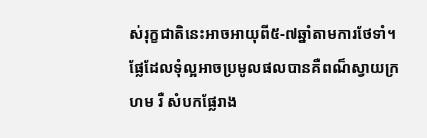ស់រុក្ខជាតិនេះអាចអាយុពី៥-៧ឆ្នាំតាមការថែទាំ។ ផែ្លដែលទុំល្អអាចប្រមូលផលបានគឺពណ៏ស្វាយក្រហម រឺ សំបកផ្លែរាង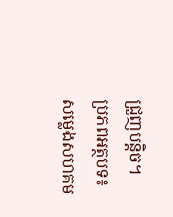ជ្រួញបន្តិច។
ប្រភពអត្ថបទ៖ សម្លេងសហគម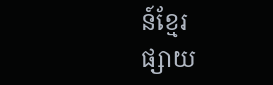ន៍ខ្មែរ
ផ្សាយ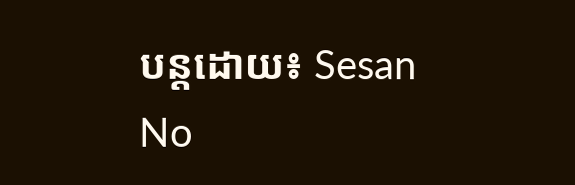បន្តដោយ៖ Sesan
No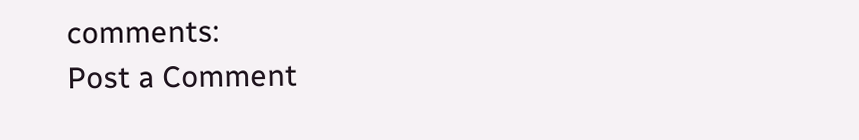comments:
Post a Comment